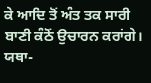ਕੇ ਆਦਿ ਤੋਂ ਅੰਤ ਤਕ ਸਾਰੀ ਬਾਣੀ ਕੰਠੋਂ ਉਚਾਰਨ ਕਰਾਂਗੇ।
ਯਥਾ-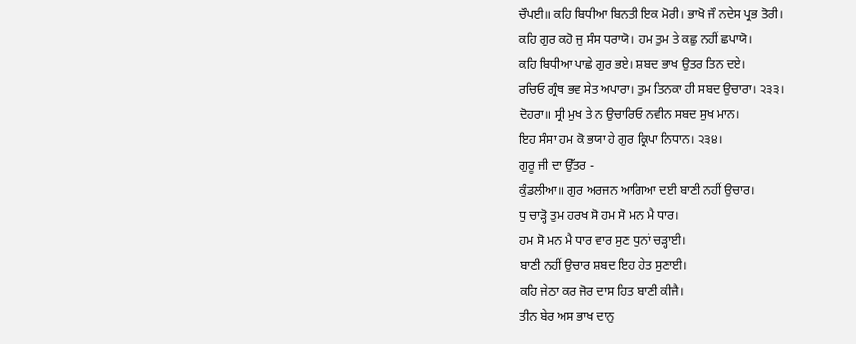ਚੌਪਈ॥ ਕਹਿ ਬਿਧੀਆ ਬਿਨਤੀ ਇਕ ਮੋਰੀ। ਭਾਖੋ ਜੌ ਨਦੇਸ ਪ੍ਰਭ ਤੋਰੀ।
ਕਹਿ ਗੁਰ ਕਹੋ ਜੁ ਸੰਸ ਧਰਾਯੋ। ਹਮ ਤੁਮ ਤੇ ਕਛੁ ਨਹੀਂ ਛਪਾਯੋ।
ਕਹਿ ਬਿਧੀਆ ਪਾਛੇ ਗੁਰ ਭਏ। ਸ਼ਬਦ ਭਾਖ ਉਤਰ ਤਿਨ ਦਏ।
ਰਚਿਓ ਗ੍ਰੰਥ ਭਵ ਸੇਤ ਅਪਾਰਾ। ਤੁਮ ਤਿਨਕਾ ਹੀ ਸਬਦ ਉਚਾਰਾ। ੨੩੩।
ਦੋਹਰਾ॥ ਸ੍ਰੀ ਮੁਖ ਤੇ ਨ ਉਚਾਰਿਓ ਨਵੀਨ ਸਬਦ ਸੁਖ ਮਾਨ।
ਇਹ ਸੰਸਾ ਹਮ ਕੋ ਭਯਾ ਹੇ ਗੁਰ ਕ੍ਰਿਪਾ ਨਿਧਾਨ। ੨੩੪।
ਗੁਰੂ ਜੀ ਦਾ ਉੱਤਰ -
ਕੁੰਡਲੀਆ॥ ਗੁਰ ਅਰਜਨ ਆਗਿਆ ਦਈ ਬਾਣੀ ਨਹੀਂ ਉਚਾਰ।
ਧੁ ਚਾੜ੍ਹੋ ਤੁਮ ਹਰਖ ਸੋ ਹਮ ਸੋ ਮਨ ਮੈ ਧਾਰ।
ਹਮ ਸੋ ਮਨ ਮੈ ਧਾਰ ਵਾਰ ਸੁਣ ਧੁਨਾਂ ਚੜ੍ਹਾਈ।
ਬਾਣੀ ਨਹੀਂ ਉਚਾਰ ਸ਼ਬਦ ਇਹ ਹੇਤ ਸੁਣਾਈ।
ਕਹਿ ਜੇਠਾ ਕਰ ਜੋਰ ਦਾਸ ਹਿਤ ਬਾਣੀ ਕੀਜੈ।
ਤੀਨ ਬੇਰ ਅਸ ਭਾਖ ਦਾਨੁ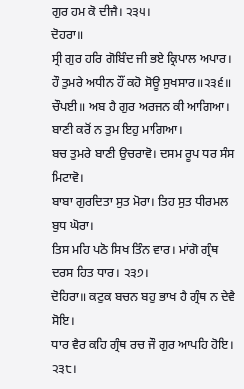ਗੁਰ ਹਮ ਕੋ ਦੀਜੈ। ੨੩੫।
ਦੋਹਰਾ॥
ਸ੍ਰੀ ਗੁਰ ਹਰਿ ਗੋਬਿੰਦ ਜੀ ਭਏ ਕ੍ਰਿਪਾਲ ਅਪਾਰ।
ਹੌ ਤੁਮਰੇ ਅਧੀਨ ਹੌਂ ਕਹੋ ਸੋਊ ਸੁਖਸਾਰ॥੨੩੬॥
ਚੌਪਈ॥ ਅਬ ਹੈ ਗੁਰ ਅਰਜਨ ਕੀ ਆਗਿਆ। ਬਾਣੀ ਕਰੋਂ ਨ ਤੁਮ ਇਹੁ ਮਾਗਿਆ।
ਬਚ ਤੁਮਰੇ ਬਾਣੀ ਉਚਰਾਵੋ। ਦਸਮ ਰੂਪ ਧਰ ਸੰਸ ਮਿਟਾਵੋ।
ਬਾਬਾ ਗੁਰਦਿਤਾ ਸੁਤ ਮੋਰਾ। ਤਿਹ ਸੁਤ ਧੀਰਮਲ ਬੁਧ ਘੋਰਾ।
ਤਿਸ ਮਹਿ ਪਠੋ ਸਿਖ ਤਿੰਨ ਵਾਰ। ਮਾਂਗੋ ਗ੍ਰੰਥ ਦਰਸ ਹਿਤ ਧਾਰ। ੨੩੭।
ਦੋਹਿਰਾ॥ ਕਟੁਕ ਬਚਨ ਬਹੁ ਭਾਖ ਹੈ ਗ੍ਰੰਥ ਨ ਦੇਵੈ ਸੋਇ।
ਧਾਰ ਵੈਰ ਕਹਿ ਗ੍ਰੰਥ ਰਚ ਜੌ ਗੁਰ ਆਪਹਿ ਹੋਇ। ੨੩੮।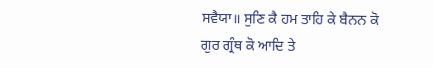ਸਵੈਯਾ॥ ਸੁਣਿ ਕੈ ਹਮ ਤਾਹਿ ਕੇ ਬੈਨਨ ਕੋ ਗੁਰ ਗ੍ਰੰਥ ਕੋ ਆਦਿ ਤੇ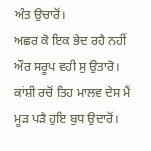ਅੰਤ ਉਚਾਰੋਂ।
ਅਛਰ ਕੋ ਇਕ ਭੇਦ ਰਹੈ ਨਹੀਂ ਔਰ ਸਰੂਪ ਵਹੀ ਸੁ ਉਤਾਰੋ।
ਕਾਂਸ਼ੀ ਰਚੋਂ ਤਿਹ ਮਾਲਵ ਦੇਸ ਮੈਂ ਮੂੜ ਪੜੈ ਹੁਇ ਬੁਧ ਉਦਾਰੋਂ।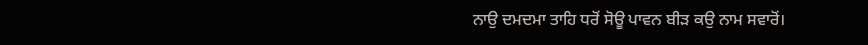ਨਾਉ ਦਮਦਮਾ ਤਾਹਿ ਧਰੋਂ ਸੋਊ ਪਾਵਨ ਬੀੜ ਕਉ ਨਾਮ ਸਵਾਰੋਂ।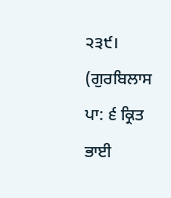੨੩੯।
(ਗੁਰਬਿਲਾਸ ਪਾ: ੬ ਕ੍ਰਿਤ ਭਾਈ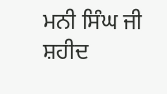ਮਨੀ ਸਿੰਘ ਜੀ ਸ਼ਹੀਦ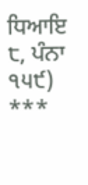ਧਿਆਇ ੮, ਪੰਨਾ ੧੫੯)
***